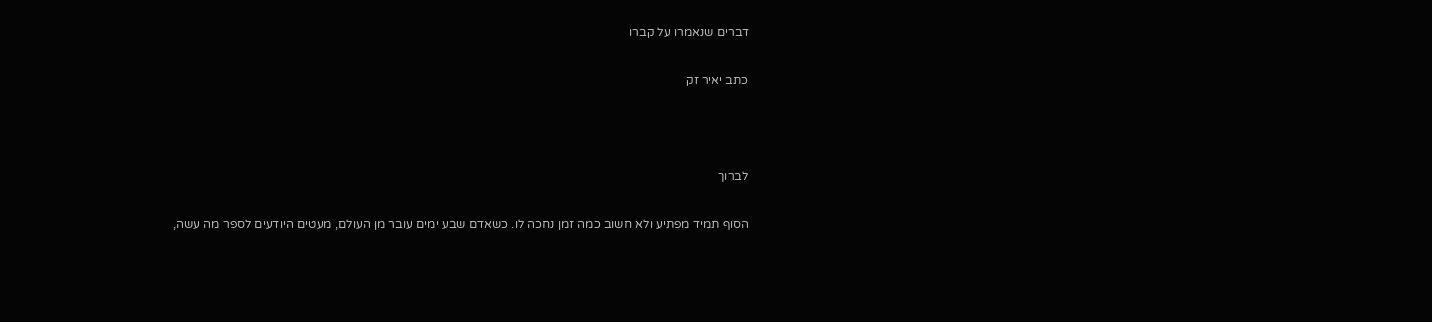דברים שנאמרו על קברו

כתב יאיר זק



לברוך

הסוף תמיד מפתיע ולא חשוב כמה זמן נחכה לו. כשאדם שבע ימים עובר מן העולם, מעטים היודעים לספר מה עשה,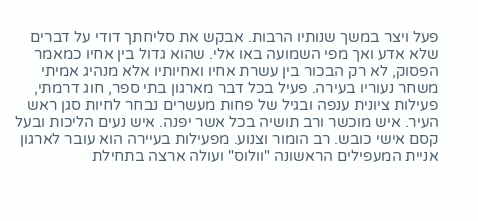פעל ויצר במשך שנותיו הרבות. אבקש את סליחתך דודי על דברים שלא אדע ואך מפי השמועה באו אלי. שהוא גדול בין אחיו כמאמר הפסוק, לא רק הבכור בין עשרת אחיו ואחיותיו אלא מנהיג אמיתי משחר נעוריו בעירה. פעיל בכל דבר מארגון בתי ספר, חוג דרמתי, פעילות ציונית ענפה ובגיל של פחות מעשרים נבחר לחיות סגן ראש העיר. איש מוכשר ורב תושיה בכל אשר יפנה. איש נעים הליכות ובעל קסם אישי כובש. רב הומור וצנוע. מפעילות בעיירה הוא עובר לארגון אניית המעפילים הראשונה "וולוס" ועולה ארצה בתחילת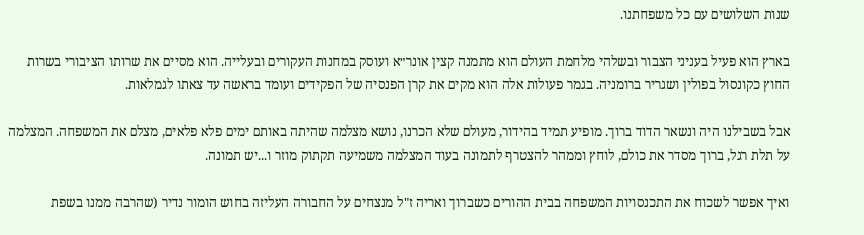שנות השלושים עם כל משפחתנו.

בארץ הוא פעיל בעניני הצבור ובשלהי מלחמת העולם הוא מתמנה קצין אונר״א ועוסק במחנות העקורים ובעלייה. הוא מסיים את שרותו הציבורי בשרות החוץ כקונסול בפולין ושגריר ברומניה. בגמר פעולות אלה הוא מקים את קרן הפנסיה של הפקידים ועומד בראשה עד צאתו לגמלאות.

אבל בשבילנו היה ונשאר הדוד ברוך. מופיע תמיד בהידור, מעולם שלא הכרנו, נושא מצלמה שהיתה באותם ימים פלא פלאים, מצלם את המשפחה. המצלמה על תלת רגל, ברוך מסדר את כולם, לוחץ וממהר להצטרף לתמונה בעוד המצלמה משמיעה תקתוק מוזר ו...יש תמונה.

ואיך אפשר לשכוח את התכנסויות המשפחה בבית ההורים כשברוך ואריה ז"ל מנצחים על החבורה העליזה בחוש הומור נדיר (שהרבה ממנו בשפת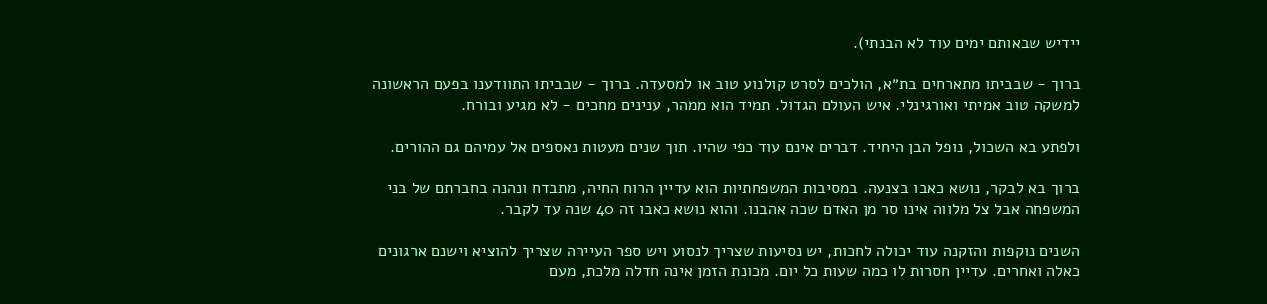יידיש שבאותם ימים עוד לא הבנתי).

ברוך - שבביתו מתארחים בת״א, הולכים לסרט קולנוע טוב או למסעדה. ברוך - שבביתו התוודענו בפעם הראשונה למשקה טוב אמיתי ואורגינלי. איש העולם הגדול. תמיד הוא ממהר, ענינים מחכים - לא מגיע ובורח.

ולפתע בא השכול, נופל הבן היחיד. דברים אינם עוד כפי שהיו. תוך שנים מעטות נאספים אל עמיהם גם ההורים.

ברוך בא לבקר, נושא כאבו בצנעה. במסיבות המשפחתיות הוא עדיין הרוח החיה, מתבדח ונהנה בחברתם של בני המשפחה אבל צל מלווה אינו סר מן האדם שכה אהבנו. והוא נושא כאבו זה 40 שנה עד לקבר.

השנים נוקפות והזקנה עוד יכולה לחכות, יש נסיעות שצריך לנסוע ויש ספר העיירה שצריך להוציא וישנם ארגונים כאלה ואחרים. עדיין חסרות לו כמה שעות כל יום. מכונת הזמן אינה חדלה מלכת, מעם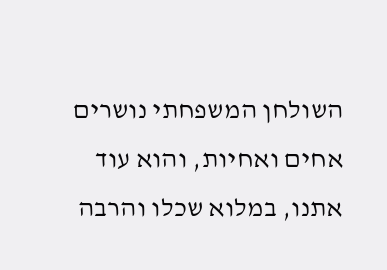השולחן המשפחתי נושרים אחים ואחיות, והוא עוד אתנו, במלוא שכלו והרבה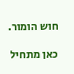חוש הומור.

כאן מתחיל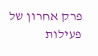פרק אחרון של פעילות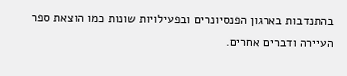בהתנדבות בארגון הפנסיונרים ובפעילויות שונות כמו הוצאת ספר העיירה ודברים אחרים.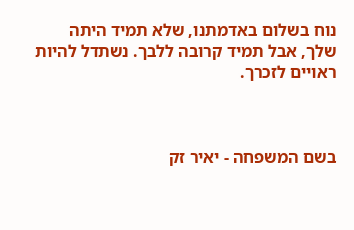נוח בשלום באדמתנו, שלא תמיד היתה שלך, אבל תמיד קרובה ללבך. נשתדל להיות ראויים לזכרך.



בשם המשפחה - יאיר זק